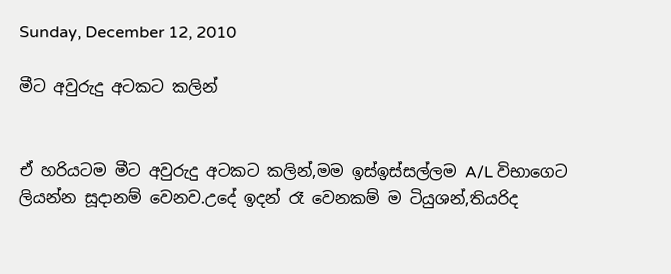Sunday, December 12, 2010

මීට අවුරුදු අටකට කලින්


ඒ හරියටම මීට අවුරුදු අටකට කලින්,මම ඉස්ඉස්සල්ලම A/L විභාගෙට ලියන්න සූදානම් වෙනව.උදේ ඉදන් රෑ වෙනකම් ම ටියුශන්,තියරිද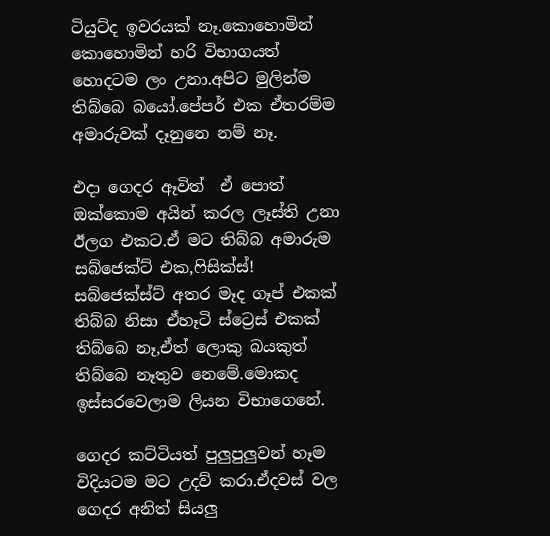ටියුට්ද ඉවරයක් නෑ.කොහොමින් කොහොමින් හරි විභාගයත් හොදටම ලං උනා.අපිට මුලින්ම තිබ්බෙ බයෝ.පේපර් එක ඒතරම්ම අමාරුවක් දෑනුනෙ නම් නෑ.

එදා ගෙදර ඈවිත්  ඒ පොත් ඔක්කොම අයින් කරල ලෑස්ති උනා ඊලග එකට.ඒ මට තිබ්බ අමාරුම සබ්ජෙක්ට් එක,ෆිසික්ස්! සබ්ජෙක්ස්ට් අතර මෑද ගෑප් එකක් තිබ්බ නිසා ඒහෑටි ස්ට්‍රෙස් එකක් තිබ්බෙ නෑ,ඒත් ලොකු බයකුත් තිබ්බෙ නෑතුව නෙමේ.මොකද ඉස්සරවෙලාම ලියන විභාගෙනේ.

ගෙදර කට්ටියත් පුලුපුලුවන් හෑම විදියටම මට උදව් කරා.ඒදවස් වල ගෙදර අනිත් සියලු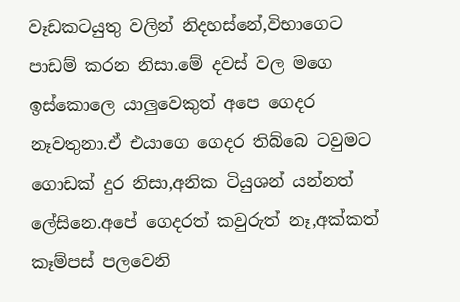වෑඩකටයුතු වලින් නිදහස්නේ,විභාගෙට පාඩම් කරන නිසා.මේ දවස් වල මගෙ ඉස්කොලෙ යාලුවෙකුත් අපෙ ගෙදර නෑවතුනා.ඒ එයාගෙ ගෙදර තිබ්බෙ ටවුමට ගොඩක් දුර නිසා,අනික ටියුශන් යන්නත් ලේසිනෙ.අපේ ගෙදරත් කවුරුත් නෑ,අක්කත් කෑම්පස් පලවෙනි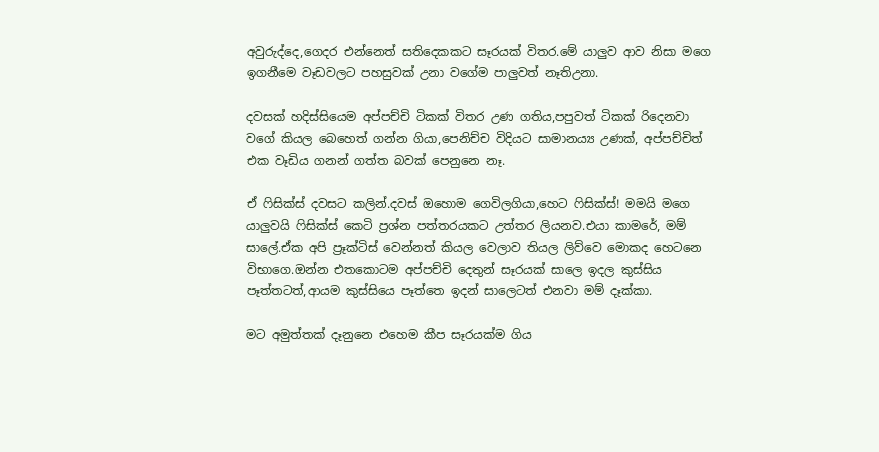අවුරුද්දෙ,ගෙදර එන්නෙත් සතිදෙකකට සෑරයක් විතර.මේ යාලුව ආව නිසා මගෙ ඉගනීමෙ වෑඩවලට පහසුවක් උනා වගේම පාලුවත් නෑතිඋනා.

දවසක් හදිස්සියෙම අප්පච්චි ටිකක් විතර උණ ගතිය,පපුවත් ටිකක් රිදෙනවා වගේ කියල බෙහෙත් ගන්න ගියා,පෙනිච්ච විදියට සාමාන‍‍‍ය්‍ය උණක්, අප්පච්චිත් එක වෑඩිය ගනන් ගත්ත බවක් පෙනුනෙ නෑ.

ඒ ෆිසික්ස් දවසට කලින්.දවස් ඔහොම ගෙවිලගියා,හෙට ෆිසික්ස්! මමයි මගෙ යාලුවයි ෆිසික්ස් කෙටි ප්‍රශ්න පත්තරයකට උත්තර ලියනව.එයා කාමරේ, මම් සාලේ.ඒක අපි ප්‍රෑක්ටිස් වෙන්නත් කියල වෙලාව තියල ලිව්වෙ මොකද හෙටනෙ විභාගෙ.ඔන්න එතකොටම අප්පච්චි දෙතුන් සෑරයක් සාලෙ ඉදල කුස්සිය පෑත්තටත්,ආයම කුස්සියෙ පෑත්තෙ ඉදන් සාලෙටත් එනවා මම් දෑක්කා.

මට අමුත්තක් දෑනුනෙ එහෙම කීප සෑරයක්ම ගිය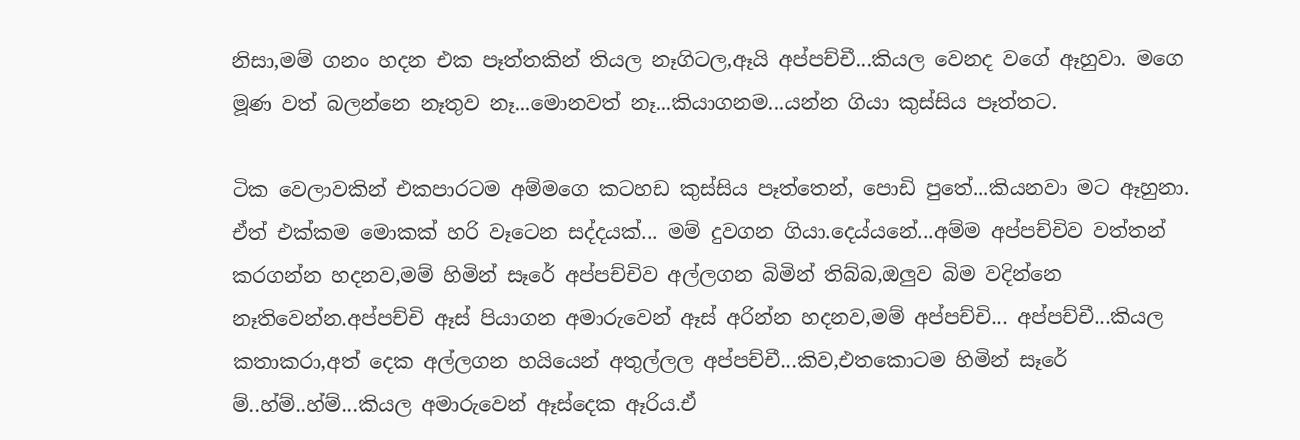නිසා,මම් ගනං හදන එක පෑත්තකින් තියල නෑගිටල,ඈයි අප්පච්චී...කියල වෙනද වගේ ඈහුවා. මගෙ මූණ වත් බලන්නෙ නෑතුව නෑ...මොනවත් නෑ...කියාගනම...යන්න ගියා කුස්සිය පෑත්තට.

ටික වෙලාවකින් එකපාරටම අම්මගෙ කටහඩ කුස්සිය පෑත්තෙන්, පොඩි පුතේ...කියනවා මට ඈහුනා. ඒත් එක්කම මොකක් හරි වෑටෙන සද්දයක්... මම් දුවගන ගියා.දෙය්යනේ...අම්ම අප්පච්චිව වත්තන් කරගන්න හදනව,මම් හිමින් සෑරේ අප්පච්චිව අල්ලගන බිමින් තිබ්බ,ඔලුව බිම වදින්නෙ නෑතිවෙන්න.අප්පච්චි ඈස් පියාගන අමාරුවෙන් ඈස් අරින්න හදනව,මම් අප්පච්චි... අප්පච්චී...කියල කතාකරා,අත් දෙක අල්ලගන හයියෙන් අතුල්ලල අප්පච්චී...කිව,එතකොටම හිමින් සෑරේ ම්..හ්ම්..හ්ම්...කියල අමාරුවෙන් ඈස්දෙක ඈරිය.ඒ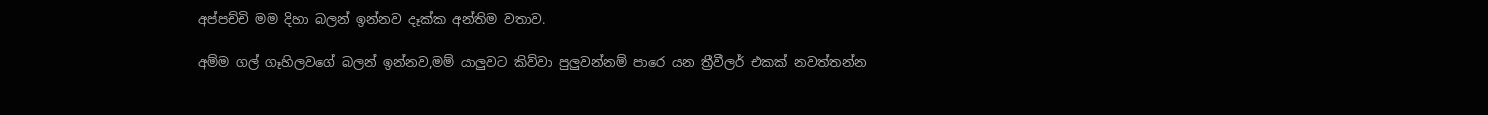අප්පච්චි මම දිහා බලන් ඉන්නව දෑක්ක අන්තිම වතාව.

අම්ම ගල් ගෑහිලවගේ බලන් ඉන්නව,මම් යාලුවට කිව්වා පුලුවන්නම් පාරෙ යන ත්‍රීවීලර් එකක් නවත්තන්න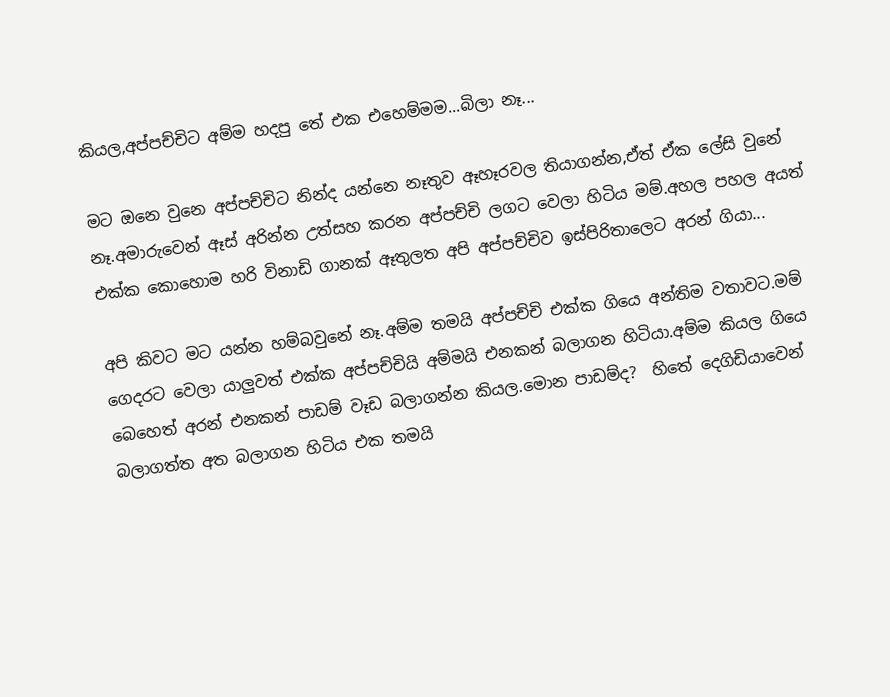කියල,අප්පච්චිට අම්ම හදපු තේ එක එහෙම්මම...බිලා නෑ...

මට ඔනෙ වුනෙ අප්පච්චිට නින්ද යන්නෙ නෑතුව ඈහෑරවල තියාගන්න,ඒත් ඒක ලේසි වුනේ නෑ.අමාරුවෙන් ඈස් අරින්න උත්සහ කරන අප්පච්චි ලගට වෙලා හිටිය මම්.අහල පහල අයත් එක්ක කොහොම හරි විනාඩි ගානක් ඈතුලත අපි අප්පච්චිව ඉස්පිරිතාලෙට අරන් ගියා...

අපි කිවට මට යන්න හම්බවුනේ නෑ.අම්ම තමයි අප්පච්චි එක්ක ගියෙ අන්තිම වතාවට.මම් ගෙදරට වෙලා යාලුවත් එක්ක අප්පච්චියි අම්මයි එනකන් බලාගන හිටියා.අම්ම කියල ගියෙ බෙහෙත් අරන් එනකන් පාඩම් වෑඩ බලාගන්න කියල.මොන පාඩම්ද?  හිතේ දෙගිඩියාවෙන් බලාගත්ත අත බලාගන හිටිය එක තමයි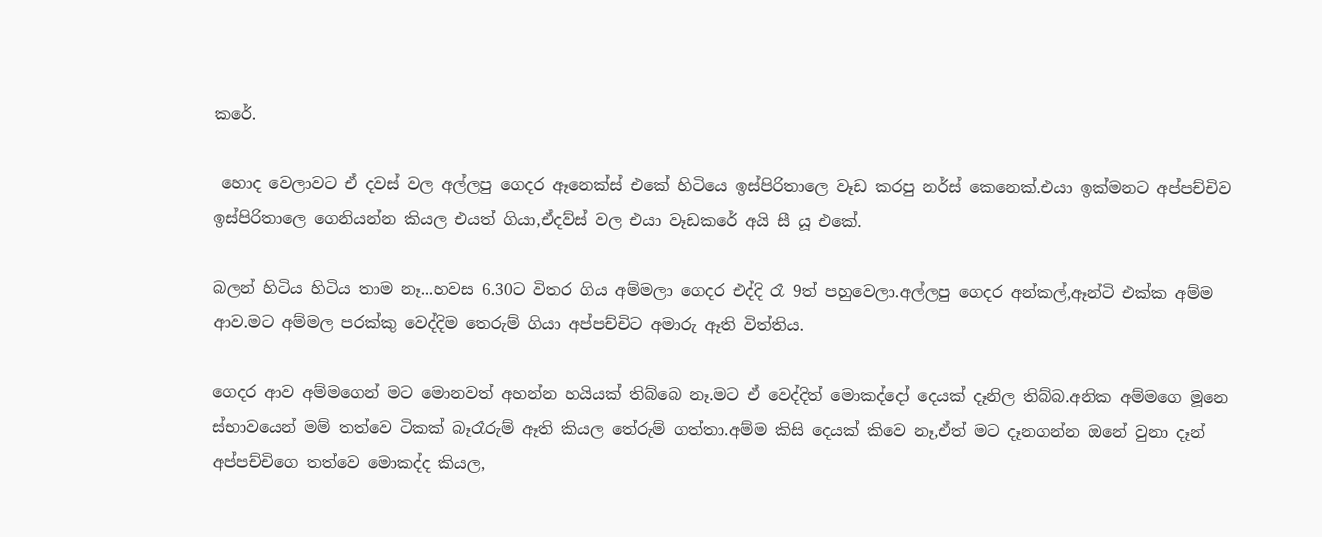කරේ.

 හොද වෙලාවට ඒ දවස් වල අල්ලපු ගෙදර ඈනෙක්ස් එකේ හිටියෙ ඉස්පිරිතාලෙ වෑඩ කරපු නර්ස් කෙනෙක්.එයා ඉක්මනට අප්පච්චිව ඉස්පිරිතාලෙ ගෙනියන්න කියල එයත් ගියා,ඒදව්ස් වල එයා වෑඩකරේ අයි සී යූ එකේ.

බලන් හිටිය හිටිය තාම නෑ...හවස 6.30ට විතර ගිය අම්මලා ගෙදර එද්දි රෑ 9ත් පහුවෙලා.අල්ලපු ගෙදර අන්කල්,ඈන්ටි එක්ක අම්ම ආව.මට අම්මල පරක්කු වෙද්දිම තෙරුම් ගියා අප්පච්චිට අමාරු ඈති විත්තිය.

ගෙදර ආව අම්මගෙන් මට මොනවත් අහන්න හයියක් තිබ්බෙ නෑ.මට ඒ වෙද්දිත් මොකද්දෝ දෙයක් දෑනිල තිබ්බ.අනික අම්මගෙ මූනෙ  ස්භාවයෙන් මම් තත්වෙ ටිකක් බෑරෑරුම් ඈති කියල තේරුම් ගත්තා.අම්ම කිසි දෙයක් කිවෙ නෑ,ඒත් මට දෑනගන්න ඔනේ වුනා දෑන් අප්පච්චිගෙ තත්වෙ මොකද්ද කියල,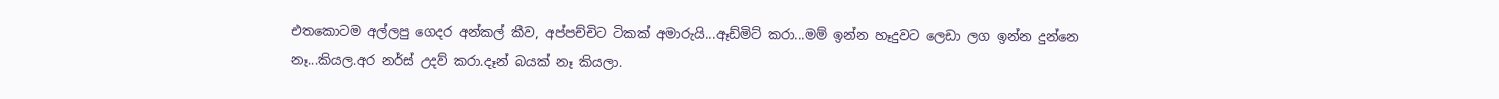එතකොටම අල්ලපු ගෙදර අන්කල් කීව, අප්පච්චිට ටිකක් අමාරුයි...ඈඩ්මිට් කරා...මම් ඉන්න හෑදුවට ලෙඩා ලග ඉන්න දුන්නෙ නෑ...කියල.අර නර්ස් උදව් කරා.දෑන් බයක් නෑ කියලා.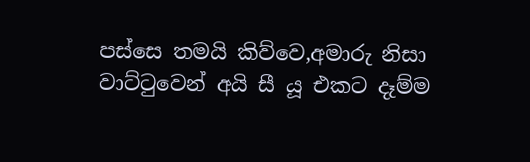පස්සෙ තමයි කිව්වෙ,අමාරු නිසා වාට්ටුවෙන් අයි සී යූ එකට දෑම්ම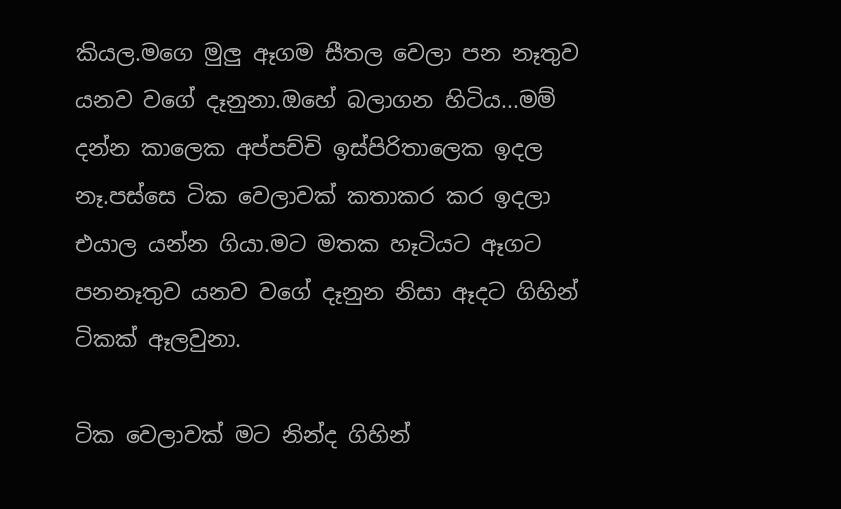කියල.මගෙ මුලු ඈගම සීතල වෙලා පන නෑතුව යනව වගේ දෑනුනා.ඔහේ බලාගන හිටිය...මම් දන්න කාලෙක අප්පච්චි ඉස්පිරිතාලෙක ඉදල නෑ.පස්සෙ ටික වෙලාවක් කතාකර කර ඉදලා එයාල යන්න ගියා.මට මතක හෑටියට ඈගට පනනෑතුව යනව වගේ දෑනුන නිසා ඈදට ගිහින් ටිකක් ඈලවුනා.

ටික වෙලාවක් මට නින්ද ගිහින්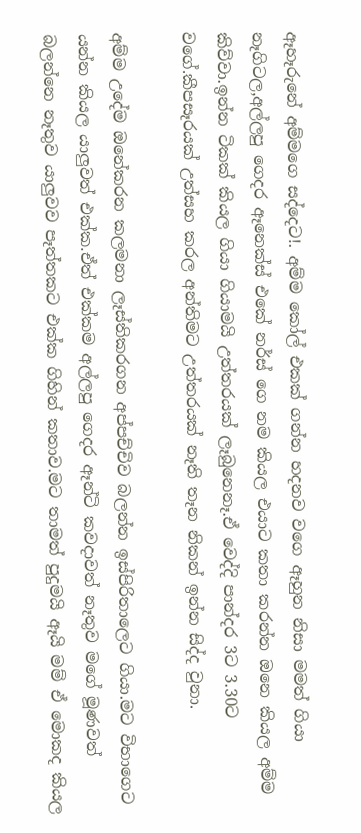ඈහෑරුනේ අම්මගෙ සද්දෙට!. අම්ම කෝල් එකක් ගන්න හදනව වගෙ ඈහුන නිසා මමත් ගියා නෑගිටල,අල්ලපු ගෙදර ඈනෙක්ස් එකේ නර්ස් ගෙ නම කියල එයාට කතා කරන්න ඔනෙ කියල අම්ම කිව්වා.ඉන්න ටිකක් කියල ගියා ගියාමයි උත්තරයක් ලෑබුනෙනෑ.ඒ වෙද්දි පාන්දර 3ට 3.30ට වගේ.කීපසෑරයක් උත්සහ කරල අන්තිමට උත්තරයක් නෑති තෑන නිකන් ඉන්න සිද්ද වුනා.

අම්ම උදේම ඔනේකරන කලමනා ලෑස්තිකරගන අප්පච්චිව බලන්න ඉස්පිරිතාලෙට ගියා.මට විභාගෙට යන්න කියල යාලුවත් එක්ක.ඒත් එක්කම අල්ලපු ගෙදර ඈන්ටි කවදාවත් නෑතුව මගේ මූණවත් බලන්නෙ නෑතුව යාලුවව පෑත්තකට එක්ක ගිහින් කතාව.මට තාමත් පුදුමයි ඈයි මම් ඒ මොකද කියල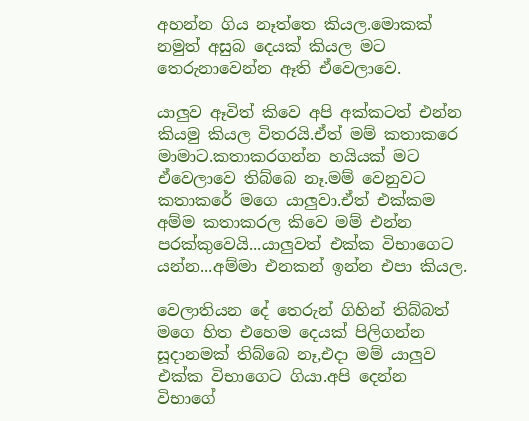අහන්න ගිය නෑත්තෙ කියල.මොකක් නමුත් අසුබ දෙයක් කියල මට තෙරුනාවෙන්න ඈති ඒවෙලාවෙ.

යාලුව ඈවිත් කිවෙ අපි අක්කටත් එන්න කියමු කියල විතරයි.ඒත් මම් කතාකරෙ මාමාට.කතාකරගන්න හයියක් මට ඒවෙලාවෙ තිබ්බෙ නෑ.මම් වෙනුවට කතාකරේ මගෙ යාලුවා.ඒත් එක්කම අම්ම කතාකරල කිවෙ මම් එන්න පරක්කුවෙයි...යාලුවත් එක්ක විභාගෙට යන්න...අම්මා එනකන් ඉන්න එපා කියල.

වෙලාතියන දේ තෙරුන් ගිහින් තිබ්බත් මගෙ හිත එහෙම දෙයක් පිලිගන්න සූදානමක් තිබ්බෙ නෑ,එදා මම් යාලුව එක්ක විභාගෙට ගියා.අපි දෙන්න විභාගේ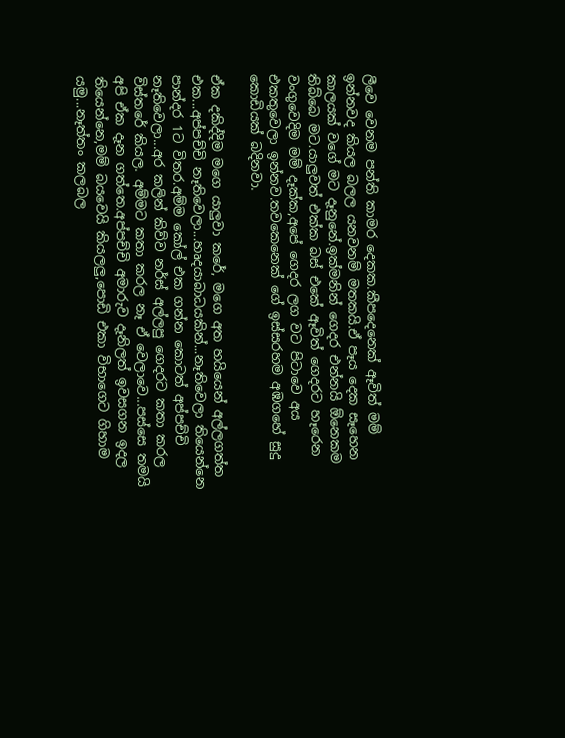ලීවෙ වෙනම පන්ති කාමර දෙකක.කීපදෙනෙක් ඈවිත් මම් ඉන්නවද කියල බලල යනවනම් මතකයි.ඒ පෑය දෙක සෑහෙන කාලයක් වගේ මට දෑනුනේ.ඉක්මනින් ගෙදර එන්නයි ඕනෙකම තිබ්බෙ මට.යාලුවත් එක්ක බස් එකේ ඈවිත් ගෙදරට හෑරෙන වංගුවෙදිම මම් දෑක්ක,අපේ ගෙදර ලග වට පිටාවෙ අය එකතුවෙලා ඉන්නව.තවකෙනෙක් ගේ ඉස්සරහම අඹගහේ සුදු කොඩියක් බදිනවා.

ඒක දකිද්දිම මගෙ යාලුවා කරේ, මගෙ අත හයියෙන් අල්ලගත්ත එක...අප්පච්චි නෑතිවෙලා...හෘදයාබාධයකින්...නෑතිවෙලා තියෙන්නෙ පාන්දර 1ට විතර.අම්ම කෝල් එක ගන්න කොටත් අප්පච්චි නෑතිවෙලා...අර කලින් කිව්ව නර්ස් අල්ලපු ගෙදරට කතා කරල විස්තරේ කියල. අම්මට කතා කරල නෑ ඒ වෙලාවෙ...පස්සෙ තමයි අපි ඒක දෑන ගත්තෙ.අප්පච්චි අමාරුව දෑනිලත් ඉවසගන ඉදල තියෙන්නෙ,මම් බයවෙයි කියලලු,පොඩි එකා විභාගෙට ගිහාම යමු...නෑත්තං කලබල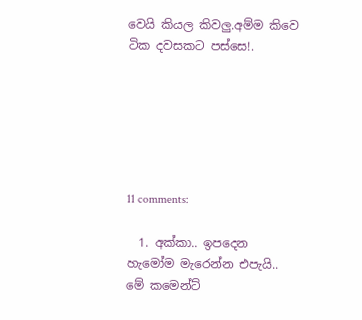වෙයි කියල කිවලු.අම්ම කිවෙ ටික දවසකට පස්සෙ!.






11 comments:

  1. අක්කා.. ඉපදෙන හැමෝම මැරෙන්න එපැයි.. මේ කමෙන්ට්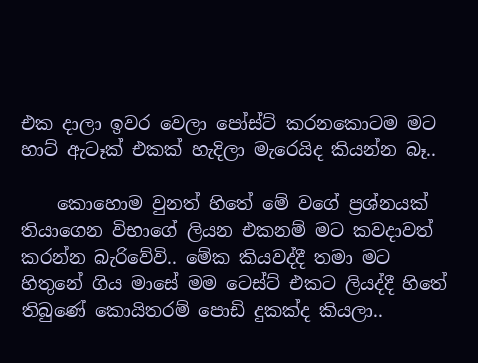එක දාලා ඉවර වෙලා පෝස්ට් කරනකොටම මට හාට් ඇටෑක් එකක් හැදිලා මැරෙයිද කියන්න බෑ..

    කොහොම වුනත් හිතේ මේ වගේ ප්‍රශ්නයක් තියාගෙන විභාගේ ලියන එකනම් මට කවදාවත් කරන්න බැරිවේවි.. මේක කියවද්දී තමා මට හිතුනේ ගිය මාසේ මම ටෙස්ට් එකට ලියද්දී හිතේ තිබුණේ කොයිතරම් පොඩි දුකක්ද කියලා..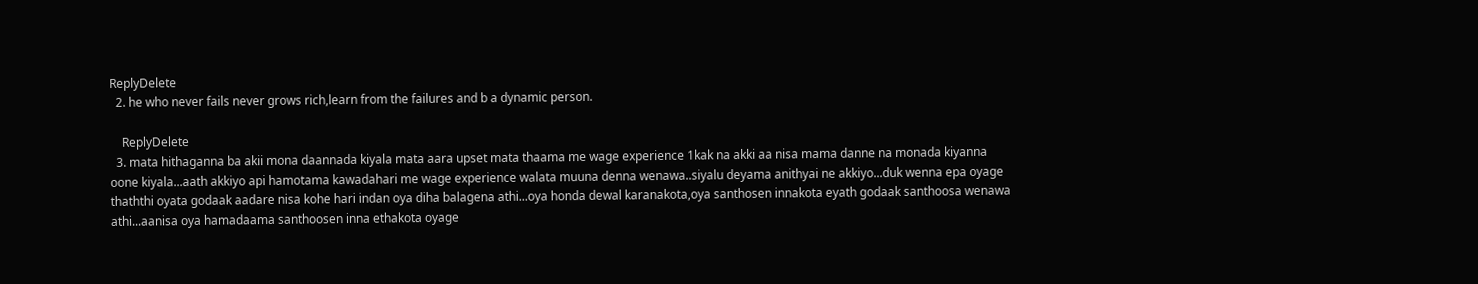ReplyDelete
  2. he who never fails never grows rich,learn from the failures and b a dynamic person.

    ReplyDelete
  3. mata hithaganna ba akii mona daannada kiyala mata aara upset mata thaama me wage experience 1kak na akki aa nisa mama danne na monada kiyanna oone kiyala...aath akkiyo api hamotama kawadahari me wage experience walata muuna denna wenawa..siyalu deyama anithyai ne akkiyo...duk wenna epa oyage thaththi oyata godaak aadare nisa kohe hari indan oya diha balagena athi...oya honda dewal karanakota,oya santhosen innakota eyath godaak santhoosa wenawa athi...aanisa oya hamadaama santhoosen inna ethakota oyage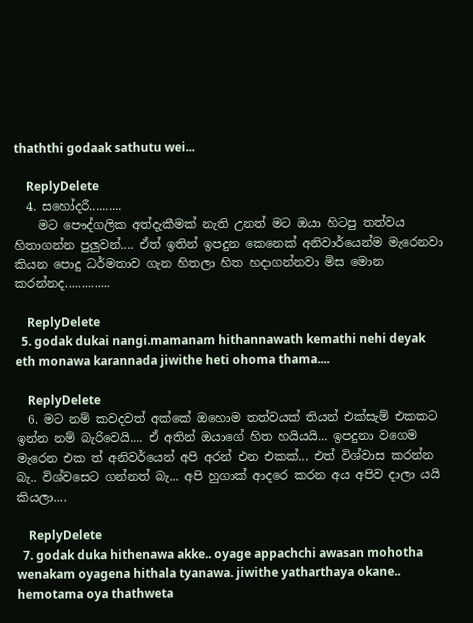thaththi godaak sathutu wei...

    ReplyDelete
  4. සහෝදරී..........
    මට පෞද්ගලික අත්දැකීමක් නැති උනත් මට ඔයා හිටපු තත්වය හිතාගන්න පුලුවන්.... ඒත් ඉතින් ඉපදුන කෙනෙක් අනිවාර්යෙන්ම මැරෙනවා කියන පොදු ධර්මතාව ගැන හිතලා හිත හදාගන්නවා මිස මොන කරන්නද..............

    ReplyDelete
  5. godak dukai nangi.mamanam hithannawath kemathi nehi deyak eth monawa karannada jiwithe heti ohoma thama....

    ReplyDelete
  6. මට නම් කවදවත් අක්කේ ඔහොම තත්වයක් තියන් එක්සැම් එකකට ඉන්න නම් බැරිවෙයි.... ඒ අතින් ඔයාගේ හිත හයියයි... ඉපදුනා වගෙම මැරෙන එක ත් අනිවර්යෙන් අපි අරන් එන එකක්... එත් විශ්වාස කරන්න බැ.. විශ්වසෙට ගන්නත් බැ... අපි හුගාක් ආදරෙ කරන අය අපිව දාලා යයි කියලා....

    ReplyDelete
  7. godak duka hithenawa akke.. oyage appachchi awasan mohotha wenakam oyagena hithala tyanawa. jiwithe yatharthaya okane.. hemotama oya thathweta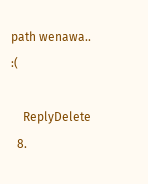path wenawa.. :(

    ReplyDelete
  8.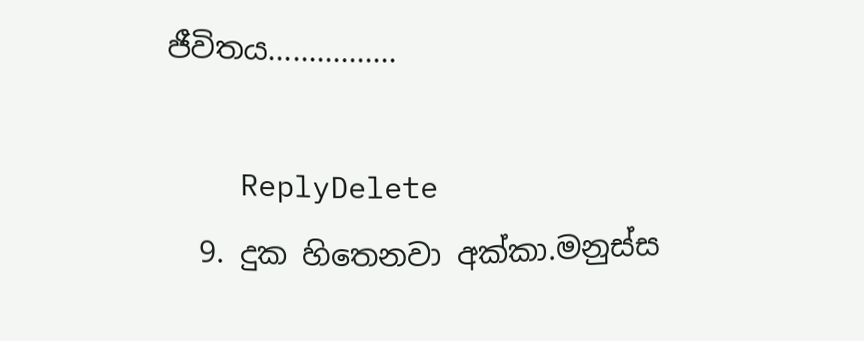ජීවිතය................

    ReplyDelete
  9. දුක හිතෙනවා අක්කා.මනුස්ස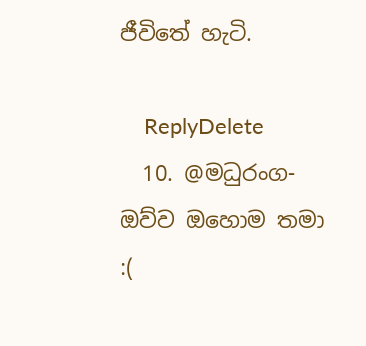ජීවිතේ හැටි.

    ReplyDelete
  10. @මධුරංග-ඔව්ව ඔහොම තමා :(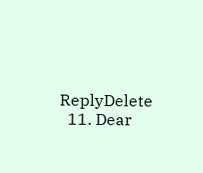ReplyDelete
  11. Dear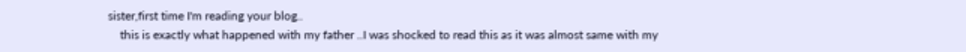sister,first time I'm reading your blog..
    this is exactly what happened with my father ..I was shocked to read this as it was almost same with my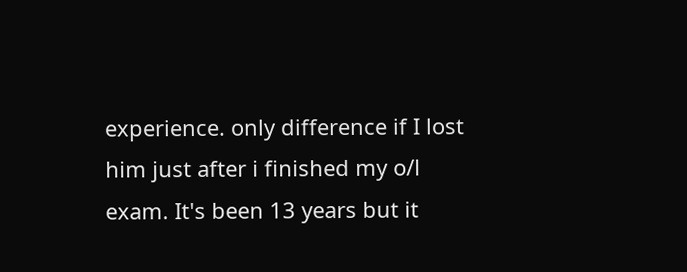experience. only difference if I lost him just after i finished my o/l exam. It's been 13 years but it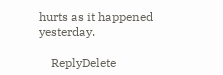hurts as it happened yesterday.

    ReplyDelete